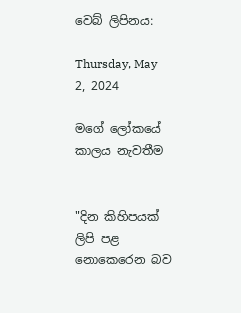වෙබ් ලිපිනය:

Thursday, May 2, 2024

මගේ ලෝකයේ කාලය නැවතීම


"දින කිහිපයක් ලිපි පළ නොකෙරෙන බව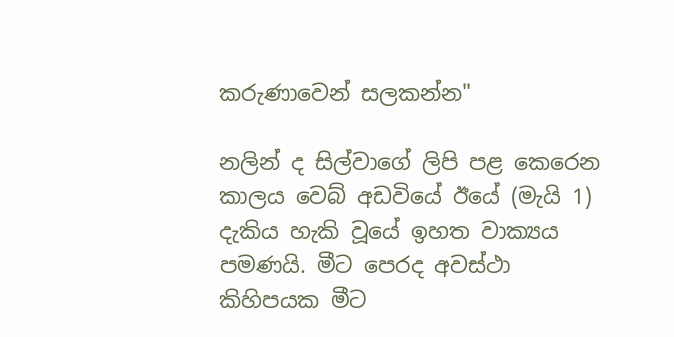කරුණාවෙන් සලකන්න"

නලින් ද සිල්වාගේ ලිපි පළ කෙරෙන කාලය වෙබ් අඩවියේ ඊයේ (මැයි 1) දැකිය හැකි වූයේ ඉහත වාක්‍යය පමණයි. මීට පෙරද අවස්ථා කිහිපයක මීට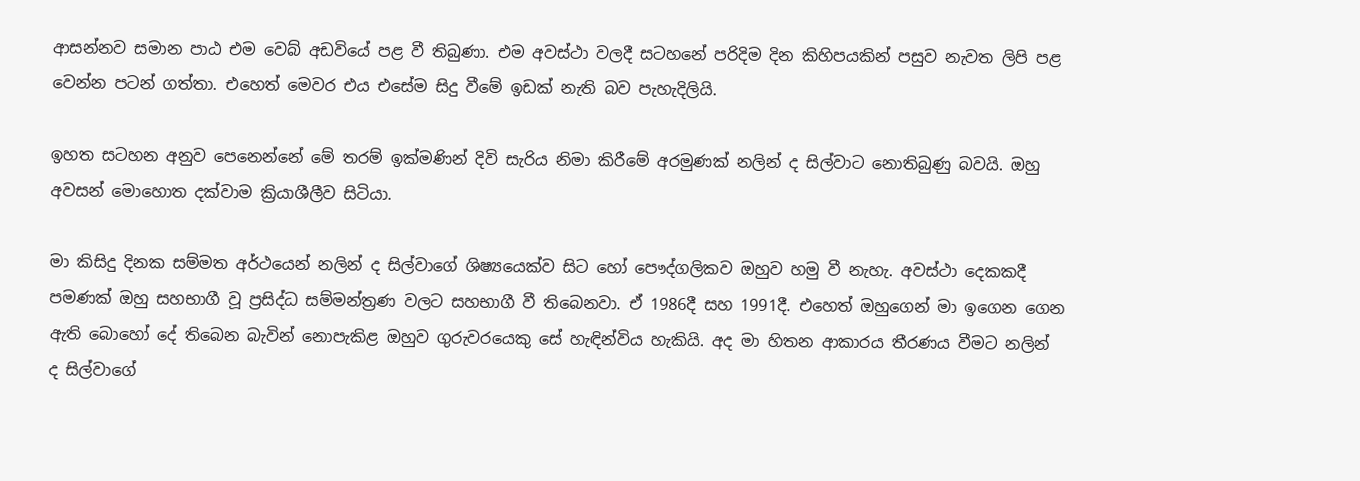ආසන්නව සමාන පාඨ එම වෙබ් අඩවියේ පළ වී තිබුණා. එම අවස්ථා වලදී සටහනේ පරිදිම දින කිහිපයකින් පසුව නැවත ලිපි පළ වෙන්න පටන් ගත්තා. එහෙත් මෙවර එය එසේම සිදු වීමේ ඉඩක් නැති බව පැහැදිලියි.

ඉහත සටහන අනුව පෙනෙන්නේ මේ තරම් ඉක්මණින් දිවි සැරිය නිමා කිරීමේ අරමුණක් නලින් ද සිල්වාට නොතිබුණු බවයි. ඔහු අවසන් මොහොත දක්වාම ක්‍රියාශීලීව සිටියා.

මා කිසිදු දිනක සම්මත අර්ථයෙන් නලින් ද සිල්වාගේ ශිෂ්‍යයෙක්ව සිට හෝ පෞද්ගලිකව ඔහුව හමු වී නැහැ. අවස්ථා දෙකකදී පමණක් ඔහු සහභාගී වූ ප්‍රසිද්ධ සම්මන්ත්‍රණ වලට සහභාගී වී තිබෙනවා. ඒ 1986දී සහ 1991දී. එහෙත් ඔහුගෙන් මා ඉගෙන ගෙන ඇති බොහෝ දේ තිබෙන බැවින් නොපැකිළ ඔහුව ගුරුවරයෙකු සේ හැඳින්විය හැකියි. අද මා හිතන ආකාරය තීරණය වීමට නලින් ද සිල්වාගේ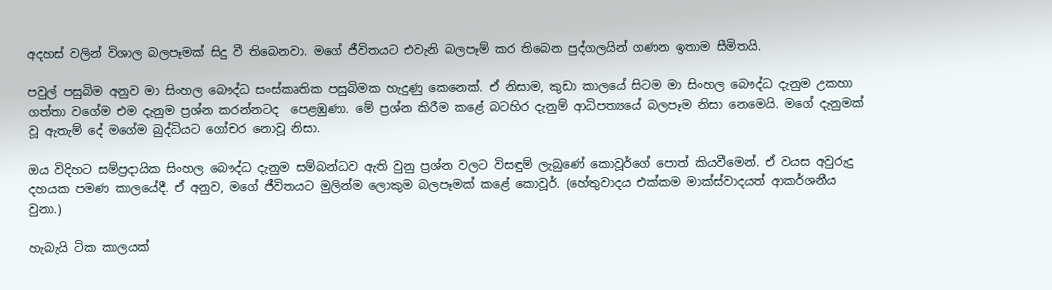අදහස් වලින් විශාල බලපෑමක් සිදු වී තිබෙනවා. මගේ ජීවිතයට එවැනි බලපෑම් කර තිබෙන පුද්ගලයින් ගණන ඉතාම සීමිතයි.

පවුල් පසුබිම අනුව මා සිංහල බෞද්ධ සංස්කෘතික පසුබිමක හැදුණු කෙනෙක්. ඒ නිසාම, කුඩා කාලයේ සිටම මා සිංහල බෞද්ධ දැනුම උකහා ගත්තා වගේම එම දැනුම ප්‍රශ්න කරන්නටද  පෙළඹුණා. මේ ප්‍රශ්න කිරීම කළේ බටහිර දැනුම් ආධිපත්‍යයේ බලපෑම නිසා නෙමෙයි. මගේ දැනුමක් වූ ඇතැම් දේ මගේම බුද්ධියට ගෝචර නොවූ නිසා.

ඔය විදිහට සම්ප්‍රදායික සිංහල බෞද්ධ දැනුම සම්බන්ධව ඇති වුනු ප්‍රශ්න වලට විසඳුම් ලැබුණේ කොවූර්ගේ පොත් කියවීමෙන්. ඒ වයස අවුරුදු දහයක පමණ කාලයේදී. ඒ අනුව, මගේ ජීවිතයට මුලින්ම ලොකුම බලපෑමක් කළේ කොවූර්. (හේතුවාදය එක්කම මාක්ස්වාදයත් ආකර්ශනීය වුනා.)

හැබැයි ටික කාලයක්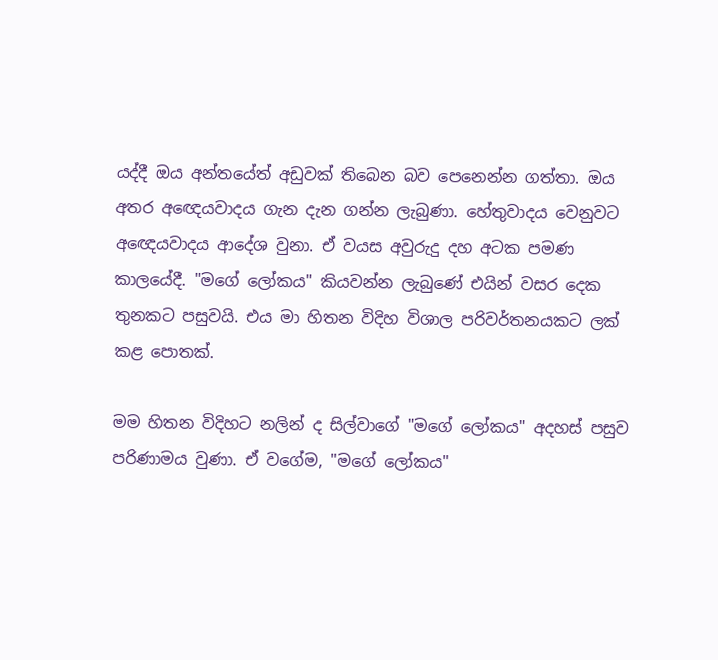යද්දී ඔය අන්තයේත් අඩුවක් තිබෙන බව පෙනෙන්න ගත්තා. ඔය අතර අඥෙයවාදය ගැන දැන ගන්න ලැබුණා. හේතුවාදය වෙනුවට අඥෙයවාදය ආදේශ වුනා. ඒ වයස අවුරුදු දහ අටක පමණ කාලයේදී. "මගේ ලෝකය" කියවන්න ලැබුණේ එයින් වසර දෙක තුනකට පසුවයි. එය මා හිතන විදිහ විශාල පරිවර්තනයකට ලක් කළ පොතක්.

මම හිතන විදිහට නලින් ද සිල්වාගේ "මගේ ලෝකය" අදහස් පසුව පරිණාමය වුණා. ඒ වගේම, "මගේ ලෝකය"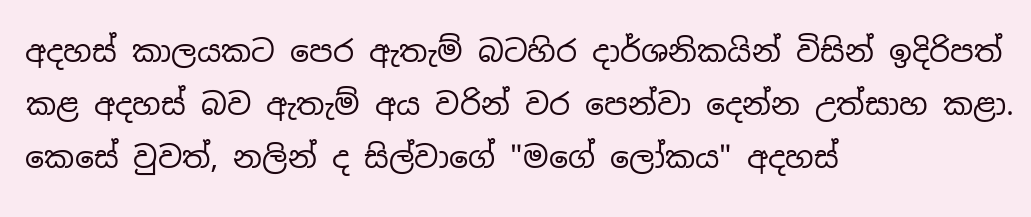අදහස් කාලයකට පෙර ඇතැම් බටහිර දාර්ශනිකයින් විසින් ඉදිරිපත් කළ අදහස් බව ඇතැම් අය වරින් වර පෙන්වා දෙන්න උත්සාහ කළා. කෙසේ වුවත්, නලින් ද සිල්වාගේ "මගේ ලෝකය" අදහස්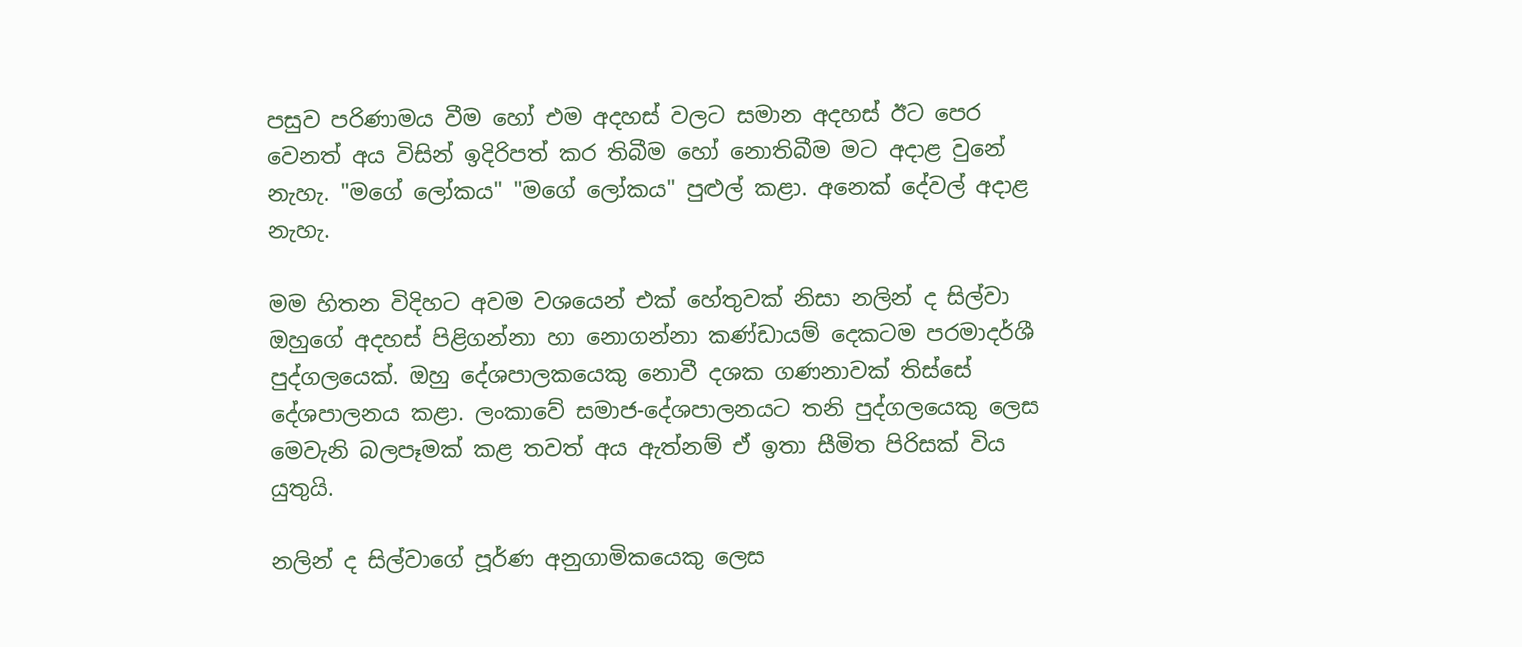පසුව පරිණාමය වීම හෝ එම අදහස් වලට සමාන අදහස් ඊට පෙර වෙනත් අය විසින් ඉදිරිපත් කර තිබීම හෝ නොතිබීම මට අදාළ වුනේ නැහැ. "මගේ ලෝකය" "මගේ ලෝකය" පුළුල් කළා. අනෙක් දේවල් අදාළ නැහැ.

මම හිතන විදිහට අවම වශයෙන් එක් හේතුවක් නිසා නලින් ද සිල්වා ඔහුගේ අදහස් පිළිගන්නා හා නොගන්නා කණ්ඩායම් දෙකටම පරමාදර්ශී පුද්ගලයෙක්. ඔහු දේශපාලකයෙකු නොවී දශක ගණනාවක් තිස්සේ දේශපාලනය කළා. ලංකාවේ සමාජ-දේශපාලනයට තනි පුද්ගලයෙකු ලෙස මෙවැනි බලපෑමක් කළ තවත් අය ඇත්නම් ඒ ඉතා සීමිත පිරිසක් විය යුතුයි.

නලින් ද සිල්වාගේ පූර්ණ අනුගාමිකයෙකු ලෙස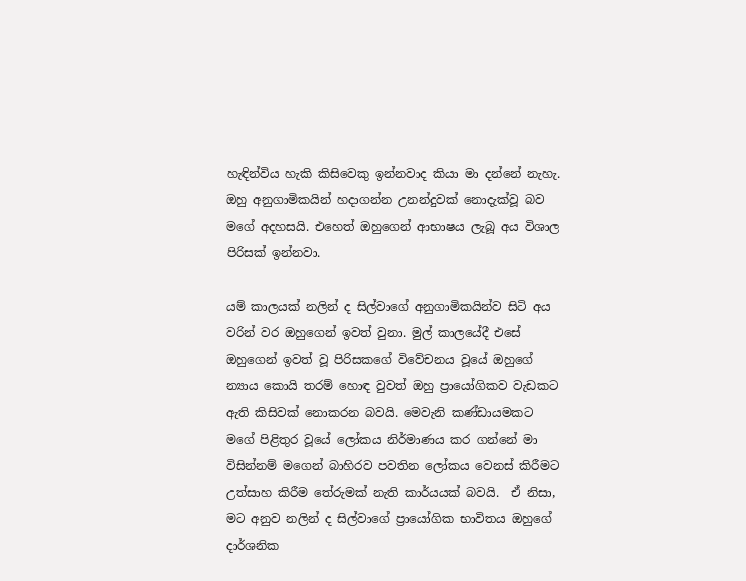හැඳින්විය හැකි කිසිවෙකු ඉන්නවාද කියා මා දන්නේ නැහැ. ඔහු අනුගාමිකයින් හදාගන්න උනන්දුවක් නොදැක්වූ බව මගේ අදහසයි. එහෙත් ඔහුගෙන් ආභාෂය ලැබූ අය විශාල පිරිසක් ඉන්නවා.

යම් කාලයක් නලින් ද සිල්වාගේ අනුගාමිකයින්ව සිටි අය වරින් වර ඔහුගෙන් ඉවත් වුනා. මුල් කාලයේදී එසේ ඔහුගෙන් ඉවත් වූ පිරිසකගේ විවේචනය වූයේ ඔහුගේ න්‍යාය කොයි තරම් හොඳ වුවත් ඔහු ප්‍රායෝගිකව වැඩකට ඇති කිසිවක් නොකරන බවයි. මෙවැනි කණ්ඩායමකට මගේ පිළිතුර වූයේ ලෝකය නිර්මාණය කර ගන්නේ මා විසින්නම් මගෙන් බාහිරව පවතින ලෝකය වෙනස් කිරීමට උත්සාහ කිරීම තේරුමක් නැති කාර්යයක් බවයි.  ඒ නිසා, මට අනුව නලින් ද සිල්වාගේ ප්‍රායෝගික භාවිතය ඔහුගේ දාර්ශනික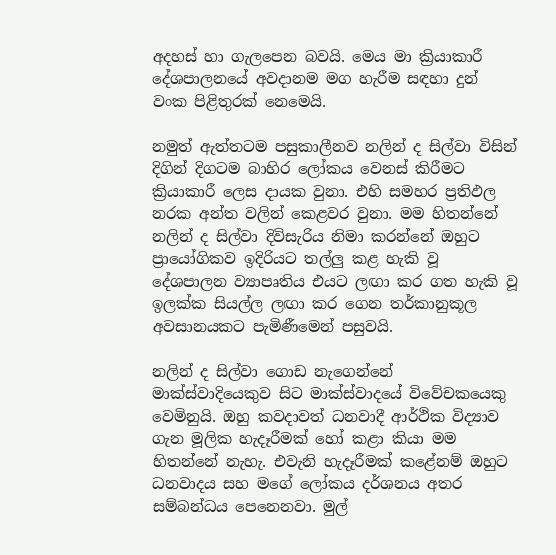අදහස් හා ගැලපෙන බවයි. මෙය මා ක්‍රියාකාරී දේශපාලනයේ අවදානම මග හැරීම සඳහා දුන් වංක පිළිතුරක් නෙමෙයි.

නමුත් ඇත්තටම පසුකාලීනව නලින් ද සිල්වා විසින් දිගින් දිගටම බාහිර ලෝකය වෙනස් කිරීමට ක්‍රියාකාරී ලෙස දායක වුනා. එහි සමහර ප්‍රතිඵල නරක අන්ත වලින් කෙළවර වුනා. මම හිතන්නේ නලින් ද සිල්වා දිවිසැරිය නිමා කරන්නේ ඔහුට ප්‍රායෝගිකව ඉදිරියට තල්ලු කළ හැකි වූ දේශපාලන ව්‍යාපෘතිය එයට ලඟා කර ගත හැකි වූ ඉලක්ක සියල්ල ලඟා කර ගෙන තර්කානුකූල අවසානයකට පැමිණීමෙන් පසුවයි.

නලින් ද සිල්වා ගොඩ නැගෙන්නේ මාක්ස්වාදියෙකුව සිට මාක්ස්වාදයේ විවේචකයෙකු වෙමිනුයි. ඔහු කවදාවත් ධනවාදී ආර්ථික විද්‍යාව ගැන මූලික හැදෑරීමක් හෝ කළා කියා මම හිතන්නේ නැහැ. එවැනි හැදෑරීමක් කළේනම් ඔහුට ධනවාදය සහ මගේ ලෝකය දර්ශනය අතර සම්බන්ධය පෙනෙනවා. මුල්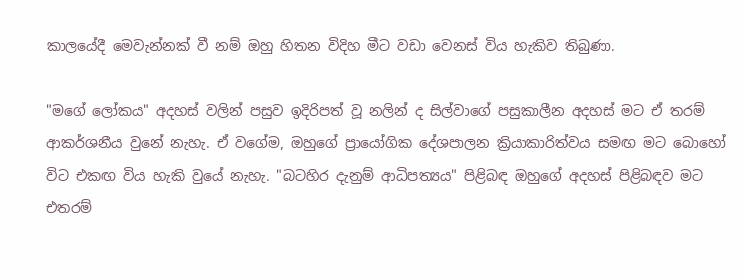කාලයේදී මෙවැන්නක් වී නම් ඔහු හිතන විදිහ මීට වඩා වෙනස් විය හැකිව තිබුණා.

"මගේ ලෝකය" අදහස් වලින් පසුව ඉදිරිපත් වූ නලින් ද සිල්වාගේ පසුකාලීන අදහස් මට ඒ තරම් ආකර්ශනීය වුනේ නැහැ. ඒ වගේම, ඔහුගේ ප්‍රායෝගික දේශපාලන ක්‍රියාකාරිත්වය සමඟ මට බොහෝ විට එකඟ විය හැකි වුයේ නැහැ. "බටහිර දැනුම් ආධිපත්‍යය" පිළිබඳ ඔහුගේ අදහස් පිළිබඳව මට එතරම්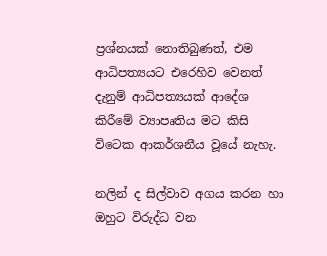ප්‍රශ්නයක් නොතිබුණත්, එම ආධිපත්‍යයට එරෙහිව වෙනත් දැනුම් ආධිපත්‍යයක් ආදේශ කිරීමේ ව්‍යාපෘතිය මට කිසි විටෙක ආකර්ශනීය වූයේ නැහැ.

නලින් ද සිල්වාව අගය කරන හා ඔහුට විරුද්ධ වන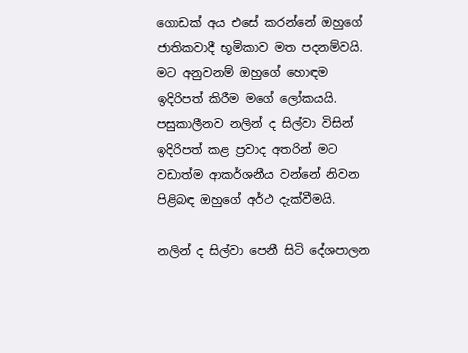ගොඩක් අය එසේ කරන්නේ ඔහුගේ ජාතිකවාදී භූමිකාව මත පදනම්වයි. මට අනුවනම් ඔහුගේ හොඳම ඉදිරිපත් කිරීම මගේ ලෝකයයි. පසුකාලීනව නලින් ද සිල්වා විසින් ඉදිරිපත් කළ ප්‍රවාද අතරින් මට වඩාත්ම ආකර්ශනීය වන්නේ නිවන පිළිබඳ ඔහුගේ අර්ථ දැක්වීමයි.

නලින් ද සිල්වා පෙනී සිටි දේශපාලන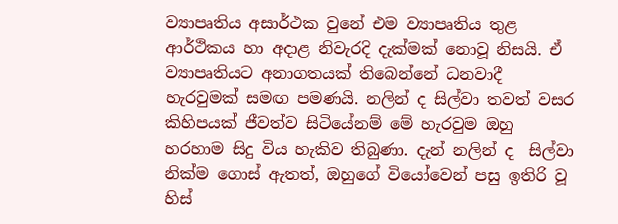ව්‍යාපෘතිය අසාර්ථක වුනේ එම ව්‍යාපෘතිය තුළ ආර්ථිකය හා අදාළ නිවැරදි දැක්මක් නොවූ නිසයි. ඒ ව්‍යාපෘතියට අනාගතයක් තිබෙන්නේ ධනවාදී හැරවුමක් සමඟ පමණයි. නලින් ද සිල්වා තවත් වසර කිහිපයක් ජීවත්ව සිටියේනම් මේ හැරවුම ඔහු හරහාම සිදු විය හැකිව තිබුණා. දැන් නලින් ද  සිල්වා නික්ම ගොස් ඇතත්, ඔහුගේ වියෝවෙන් පසු ඉතිරි වූ හිස්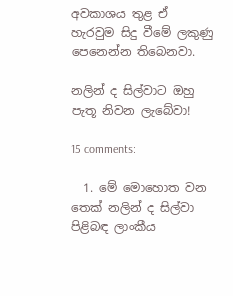අවකාශය තුළ ඒ හැරවුම සිදු වීමේ ලකුණු පෙනෙන්න තිබෙනවා.

නලින් ද සිල්වාට ඔහු පැතූ නිවන ලැබේවා!

15 comments:

  1. මේ මොහොත වන තෙක් නලින් ද සිල්වා පිළිබඳ ලාංකීය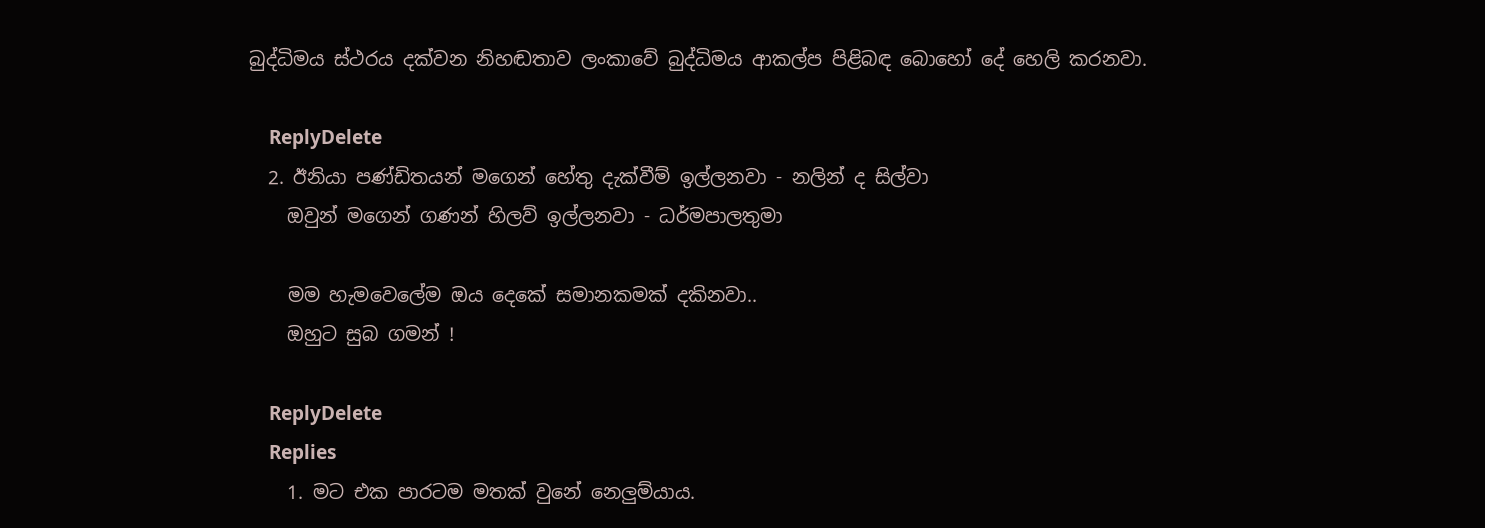බුද්ධිමය ස්ථරය දක්වන නිහඬතාව ලංකාවේ බුද්ධිමය ආකල්ප පිළිබඳ බොහෝ දේ හෙලි කරනවා.

    ReplyDelete
  2. ඊනියා පණ්ඩිතයන් මගෙන් හේතු දැක්වීම් ඉල්ලනවා - නලින් ද සිල්වා
    ඔවුන් මගෙන් ගණන් හිලව් ඉල්ලනවා - ධර්මපාලතුමා

    මම හැමවෙලේම ඔය දෙකේ සමානකමක් දකිනවා..
    ඔහුට සුබ ගමන් !

    ReplyDelete
    Replies
    1. මට එක පාරටම මතක් වුනේ නෙලුම්යාය.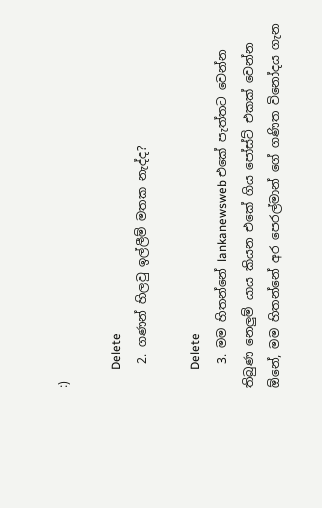:)

      Delete
    2. ගණන් හිලවු ඉල්ලීම් මතක නැද්ද?

      Delete
    3. මම හිතන්නේ lankanewsweb එකේ පැත්තට වෙන්න තිබුණ නෙලුම් යාය කියන එකේ ගිය පෝස්ට් එකක් වෙන්න ඕනේ, මම හිතන්නේ අර පෙරල්මාන් ගේ ගණිත විනෝදය ගැන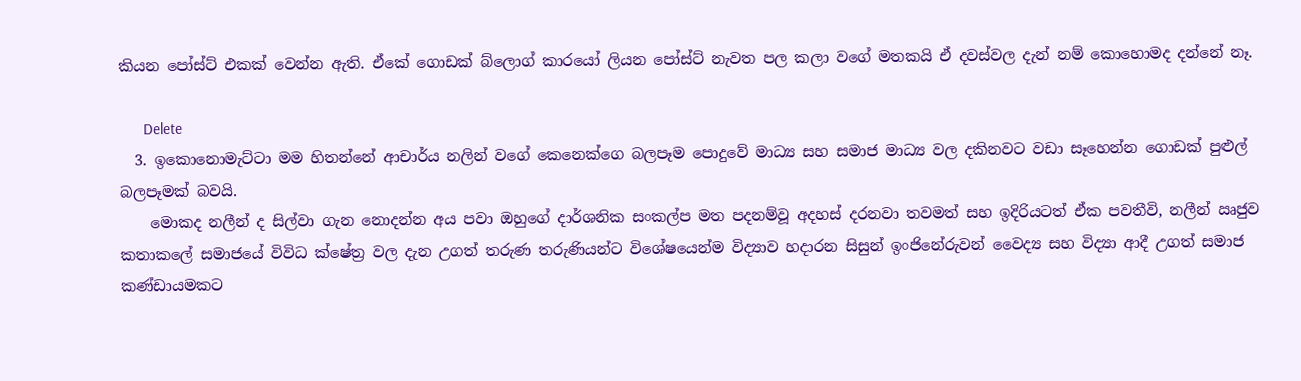කියන පෝස්ට් එකක් වෙන්න ඇති. ඒකේ ගොඩක් බ්ලොග් කාරයෝ ලියන පෝස්ට් නැවත පල කලා වගේ මතකයි ඒ දවස්වල දැන් නම් කොහොමද දන්නේ නෑ.

      Delete
  3. ඉකොනොමැට්ටා මම හිතන්නේ ආචාර්ය නලින් වගේ කෙනෙක්ගෙ බලපෑම පොදුවේ මාධ්‍ය සහ සමාජ මාධ්‍ය වල දකිනවට වඩා සෑහෙන්න ගොඩක් පුළුල් බලපෑමක් බවයි.
    මොකද නලීන් ද සිල්වා ගැන නොදන්න අය පවා ඔහුගේ දාර්ශනික සංකල්ප මත පදනම්වූ අදහස් දරනවා තවමත් සහ ඉදිරියටත් ඒක පවතීවි, නලීන් ඍජුව කතාකලේ සමාජයේ විවිධ ක්ෂේත්‍ර වල දැන උගත් තරුණ තරුණියන්ට විශේෂයෙන්ම විද්‍යාව හදාරන සිසුන් ඉංජිනේරුවන් වෛද්‍ය සහ විද්‍යා ආදී උගත් සමාජ කණ්‌ඩායමකට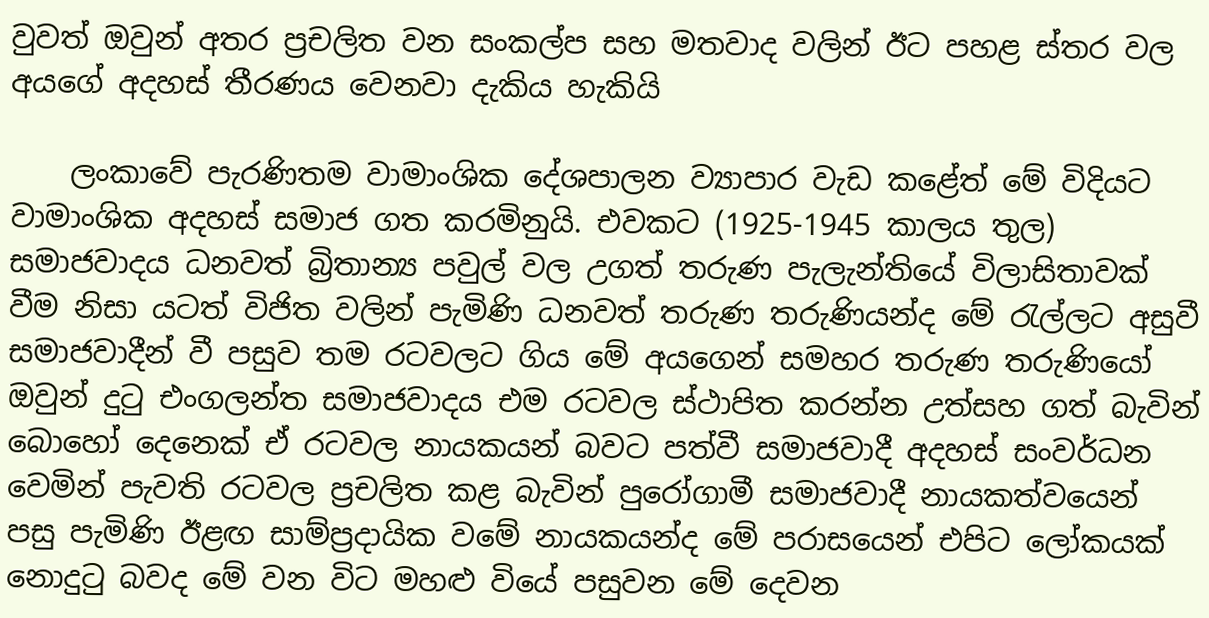වුවත් ඔවුන් අතර ප්‍රචලිත වන සංකල්ප සහ මතවාද වලින් ඊට පහළ ස්තර වල අයගේ අදහස් තීරණය වෙනවා දැකිය හැකියි

    ලංකාවේ පැරණිතම වාමාංශික දේශපාලන ව්‍යාපාර වැඩ කළේත් මේ විදියට වාමාංශික අදහස් සමාජ ගත කරමිනුයි. එවකට (1925-1945 කාලය තුල) සමාජවාදය ධනවත් බ්‍රිතාන්‍ය පවුල් වල උගත් තරුණ පැලැන්තියේ විලාසිතාවක් වීම නිසා යටත් විජිත වලින් පැමිණි ධනවත් තරුණ තරුණියන්ද මේ රැල්ලට අසුවී සමාජවාදීන් වී පසුව තම රටවලට ගිය මේ අයගෙන් සමහර තරුණ තරුණියෝ ඔවුන් දුටු එංගලන්ත සමාජවාදය එම රටවල ස්ථාපිත කරන්න උත්සහ ගත් බැවින් බොහෝ දෙනෙක් ඒ රටවල නායකයන් බවට පත්වී සමාජවාදී අදහස් සංවර්ධන වෙමින් පැවති රටවල ප්‍රචලිත කළ බැවින් පුරෝගාමී සමාජවාදී නායකත්වයෙන් පසු පැමිණි ඊළඟ සාම්ප්‍රදායික වමේ නායකයන්ද මේ පරාසයෙන් එපිට ලෝකයක් නොදුටු බවද මේ වන විට මහළු වියේ පසුවන මේ දෙවන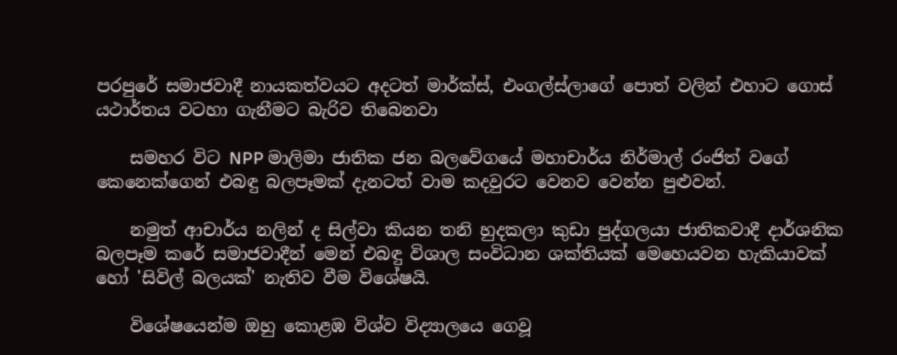පරපුරේ සමාජවාදී නායකත්වයට අදටත් මාර්ක්ස්, එංගල්ස්ලාගේ පොත් වලින් එහාට ගොස් යථාර්තය වටහා ගැනීමට බැරිව තිබෙනවා

    සමහර විට NPP මාලිමා ජාතික ජන බලවේගයේ මහාචාර්ය නිර්මාල් රංජිත් වගේ කෙනෙක්ගෙන් එබඳු බලපෑමක් දැනටත් වාම කදවුරට වෙනව වෙන්න පුළුවන්.

    නමුත් ආචාර්ය නලින් ද සිල්වා කියන තනි හුදකලා කුඩා පුද්ගලයා ජාතිකවාදී දාර්ශනික බලපෑම කරේ සමාජවාදීන් මෙන් එබඳු විශාල සංවිධාන ශක්තියක් මෙහෙයවන හැකියාවක් හෝ 'සිවිල් බලයක්' නැතිව වීම විශේෂයි.

    විශේෂයෙන්ම ඔහු කොළඹ විශ්ව විද්‍යාලයෙ ගෙවූ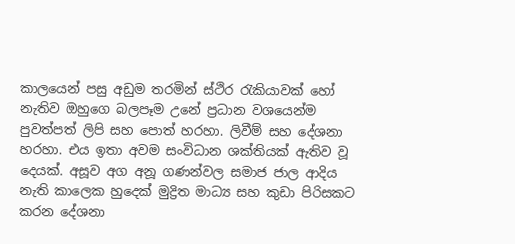කාලයෙන් පසු අඩුම තරමින් ස්ථිර රැකියාවක් හෝ නැතිව ඔහුගෙ බලපෑම උනේ ප්‍රධාන වශයෙන්ම පුවත්පත් ලිපි සහ පොත් හරහා. ලිවීම් සහ දේශනා හරහා. එය ඉතා අවම සංවිධාන ශක්තියක් ඇතිව වූ දෙයක්. අසූව අග අනූ ගණන්වල සමාජ ජාල ආදිය නැති කාලෙක හුදෙක් මුද්‍රිත මාධ්‍ය සහ කුඩා පිරිසකට කරන දේශනා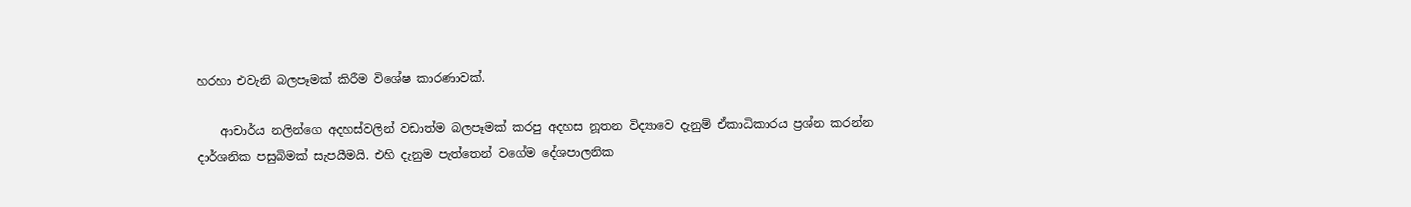හරහා එවැනි බලපෑමක් කිරීම විශේෂ කාරණාවක්.

    ආචාර්ය නලින්ගෙ අදහස්වලින් වඩාත්ම බලපෑමක් කරපු අදහස නූතන විද්‍යාවෙ දැනුම් ඒකාධිකාරය ප්‍රශ්න කරන්න දාර්ශනික පසුබිමක් සැපයීමයි. එහි දැනුම පැත්තෙන් වගේම දේශපාලනික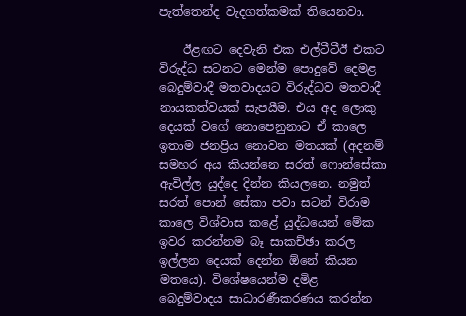පැත්තෙන්ද වැදගත්කමක් තියෙනවා.

    ඊළඟට දෙවැනි එක එල්ටීටීඊ එකට විරුද්ධ සටනට මෙන්ම පොදුවේ දෙමළ බෙදුම්වාදී මතවාදයට විරුද්ධව මතවාදී නායකත්වයක් සැපයීම. එය අද ලොකු දෙයක් වගේ නොපෙනුනාට ඒ කාලෙ ඉතාම ජනප්‍රිය නොවන මතයක් (අදනම් සමහර අය කියන්නෙ සරත් ෆොන්සේකා ඇවිල්ල යුද්දෙ දින්න කියලනෙ. නමුත් සරත් පොන් සේකා පවා සටන් විරාම කාලෙ විශ්වාස කළේ යුද්ධයෙන් මේක ඉවර කරන්නම බෑ සාකච්ඡා කරල ඉල්ලන දෙයක් දෙන්න ඕනේ කියන මතයෙ). විශේෂයෙන්ම දමිළ බෙදුම්වාදය සාධාරණීකරණය කරන්න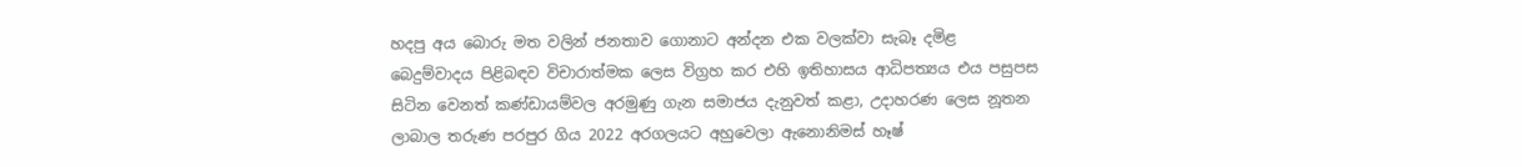හදපු අය බොරු මත වලින් ජනතාව ගොනාට අන්දන එක වලක්වා සැබෑ දමිළ බෙදුම්වාදය පිළිබඳව විචාරාත්මක ලෙස විග්‍රහ කර එහි ඉතිහාසය ආධිපත්‍යය එය පසුපස සිටින වෙනත් කණ්ඩායම්වල අරමුණු ගැන සමාජය දැනුවත් කළා, උදාහරණ ලෙස නූතන ලාබාල තරුණ පරපුර ගිය 2022 අරගලයට අහුවෙලා ඇනොනිමස් හෑෂ්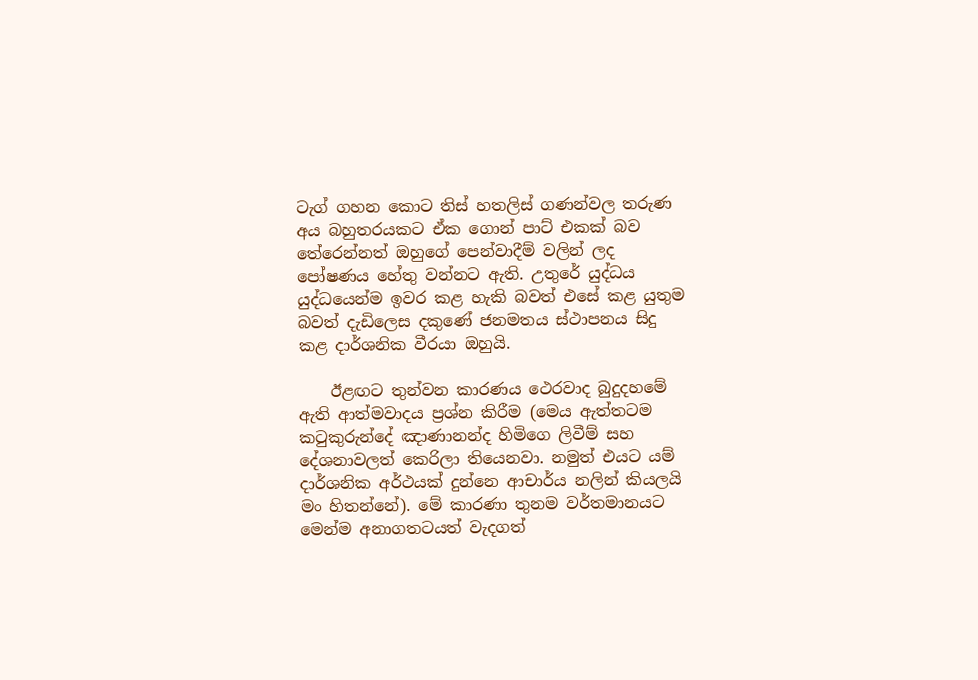ටැග් ගහන කොට තිස් හතලිස් ගණන්වල තරුණ අය බහුතරයකට ඒක ගොන් පාට් එකක් බව තේරෙන්නත් ඔහුගේ පෙන්වාදීම් වලින් ලද පෝෂණය හේතු වන්නට ඇති. උතුරේ යුද්ධය යුද්ධයෙන්ම ඉවර කළ හැකි බවත් එසේ කළ යුතුම බවත් දැඩිලෙස දකුණේ ජනමතය ස්ථාපනය සිදු කළ දාර්ශනික වීරයා ඔහුයි.

    ඊළඟට තුන්වන කාරණය ථෙරවාද බුදුදහමේ ඇති ආත්මවාදය ප්‍රශ්න කිරීම (මෙය ඇත්තටම කටුකුරුන්දේ ඤාණානන්ද හිමිගෙ ලිවීම් සහ දේශනාවලත් කෙරිලා තියෙනවා. නමුත් එයට යම් දාර්ශනික අර්ථයක් දුන්නෙ ආචාර්ය නලින් කියලයි මං හිතන්නේ). මේ කාරණා තුනම වර්තමානයට මෙන්ම අනාගතටයත් වැදගත්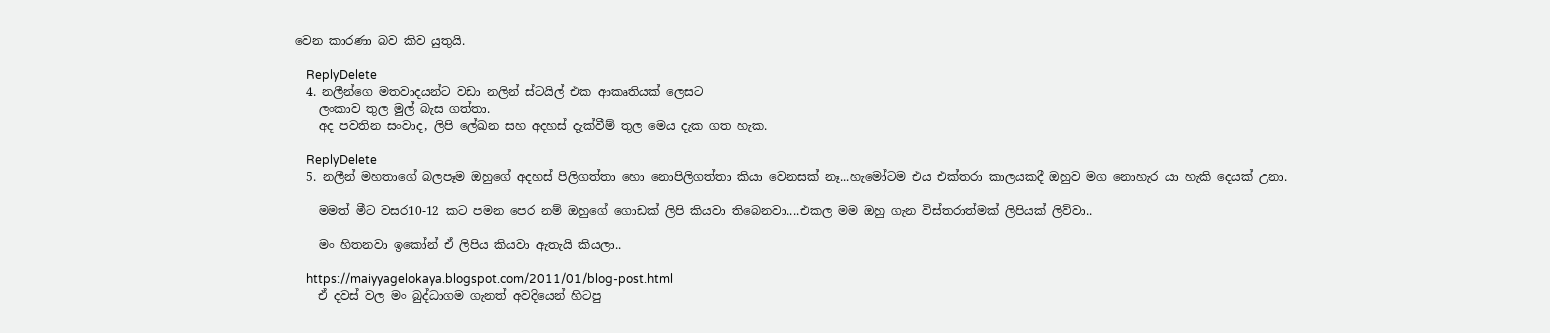වෙන කාරණා බව කිව යුතුයි.

    ReplyDelete
  4. නලීන්ගෙ මතවාදයන්ට වඩා නලින් ස්ටයිල් එක ආකෘතියක් ලෙසට
    ලංකාව තුල මුල් බැස ගත්තා.
    අද පවතින සංවාද, ලිපි ලේඛන සහ අදහස් දැක්වීම් තුල මෙය දැක ගත හැක.

    ReplyDelete
  5. නලීන් මහතාගේ බලපෑම ඔහුගේ අදහස් පිලිගත්තා හො නොපිලිගත්තා කියා වෙනසක් නෑ...හැමෝටම එය එක්තරා කාලයකදී ඔහුව මග නොහැර යා හැකි දෙයක් උනා.

    මමත් මීට වසර10-12 කට පමන පෙර නම් ඔහුගේ ගොඩක් ලිපි කියවා තිබෙනවා....එකල මම ඔහු ගැන විස්තරාත්මක් ලිපියක් ලිව්වා..

    මං හිතනවා ඉකෝන් ඒ ලිපිය කියවා ඇතැයි කියලා..

    https://maiyyagelokaya.blogspot.com/2011/01/blog-post.html
    ඒ දවස් වල මං බුද්ධාගම ගැනත් අවදියෙන් හිටපු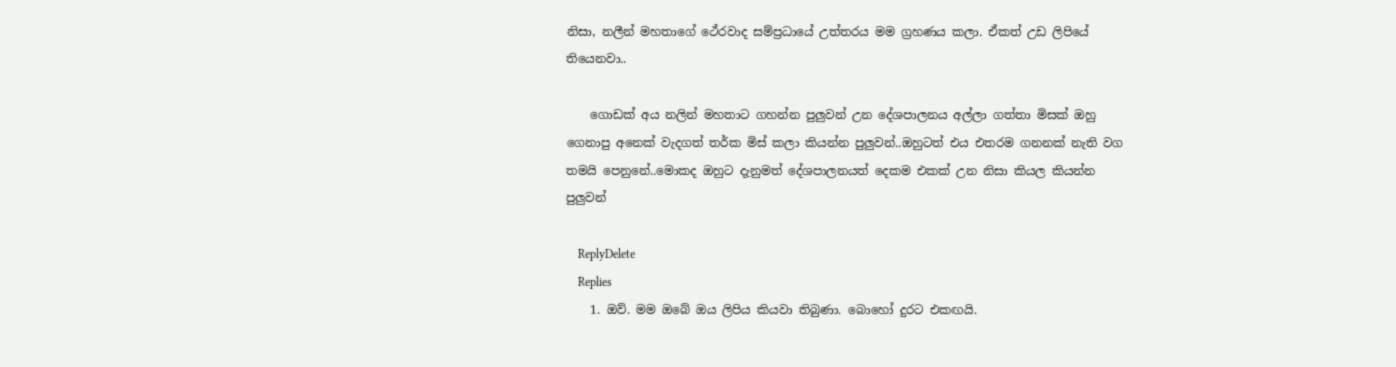නිසා, නලීන් මහතාගේ ථේරවාද සම්ප්‍රධායේ උත්තරය මම ග්‍රහණය කලා. ඒකත් උඩ ලිපියේ තියෙනවා..

    ගොඩක් අය නලින් මහතාට ගහන්න පුලුවන් උන දේශපාලනය අල්ලා ගත්තා මිසක් ඔහු ගෙනාපු අනෙක් වැදගත් තර්ක මිස් කලා කියන්න පුලුවන්..ඔහුටත් එය එතරම ගනනක් නැති වග තමයි පෙනුනේ..මොකද ඔහුට දැනුමත් දේශපාලනයත් දෙකම එකක් උන නිසා කියල කියන්න පුලුවන්

    ReplyDelete
    Replies
    1. ඔව්. මම ඔබේ ඔය ලිපිය කියවා තිබුණා. බොහෝ දුරට එකඟයි.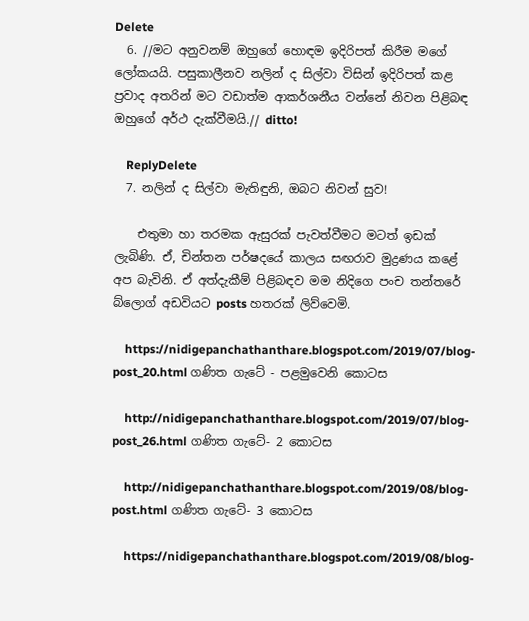Delete
  6. //මට අනුවනම් ඔහුගේ හොඳම ඉදිරිපත් කිරීම මගේ ලෝකයයි. පසුකාලීනව නලින් ද සිල්වා විසින් ඉදිරිපත් කළ ප්‍රවාද අතරින් මට වඩාත්ම ආකර්ශනීය වන්නේ නිවන පිළිබඳ ඔහුගේ අර්ථ දැක්වීමයි.// ditto!

    ReplyDelete
  7. නලින් ද සිල්වා මැතිඳුනි, ඔබට නිවන් සුව!

    එතුමා හා තරමක ඇසුරක් පැවත්වීමට මටත් ඉඩක් ලැබිණි. ඒ, චින්තන පර්ෂදයේ කාලය සඟරාව මුද්‍රණය කළේ අප බැවිනි. ඒ අත්දැකීම් පිළිබඳව මම නිදිගෙ පංච තන්තරේ බ්ලොග් අඩවියට posts හතරක් ලිව්වෙමි.

    https://nidigepanchathanthare.blogspot.com/2019/07/blog-post_20.html ගණිත ගැටේ - පළමුවෙනි කොටස

    http://nidigepanchathanthare.blogspot.com/2019/07/blog-post_26.html ගණිත ගැටේ- 2 කොටස

    http://nidigepanchathanthare.blogspot.com/2019/08/blog-post.html ගණිත ගැටේ- 3 කොටස

    https://nidigepanchathanthare.blogspot.com/2019/08/blog-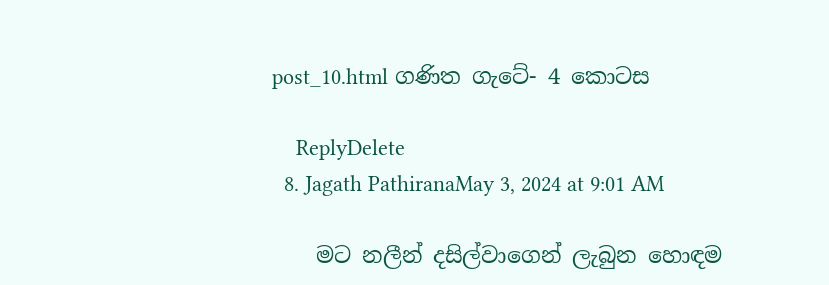post_10.html ගණිත ගැටේ- 4 කොටස

    ReplyDelete
  8. Jagath PathiranaMay 3, 2024 at 9:01 AM

    මට නලීන් දසිල්වාගෙන් ලැබුන හොඳම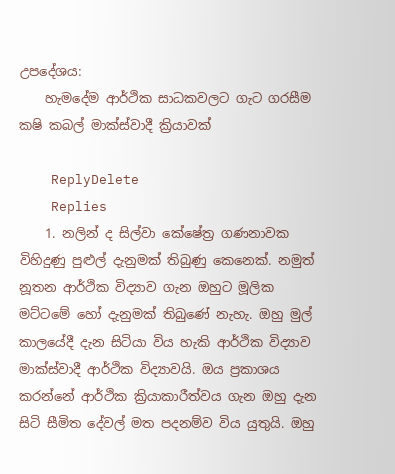උපදේශය:
    හැමදේම ආර්ථික සාධකවලට ගැට ගරසීම කෂි කබල් මාක්ස්වාදී ක්‍රියාවක්

    ReplyDelete
    Replies
    1. නලින් ද සිල්වා කේෂේත්‍ර ගණනාවක විහිදුණු පුළුල් දැනුමක් තිබුණු කෙනෙක්. නමුත් නූතන ආර්ථික විද්‍යාව ගැන ඔහුට මූලික මට්ටමේ හෝ දැනුමක් තිබුණේ නැහැ. ඔහු මුල් කාලයේදී දැන සිටියා විය හැකි ආර්ථික විද්‍යාව මාක්ස්වාදී ආර්ථික විද්‍යාවයි. ඔය ප්‍රකාශය කරන්නේ ආර්ථික ක්‍රියාකාරීත්වය ගැන ඔහු දැන සිටි සීමිත දේවල් මත පදනම්ව විය යුතුයි. ඔහු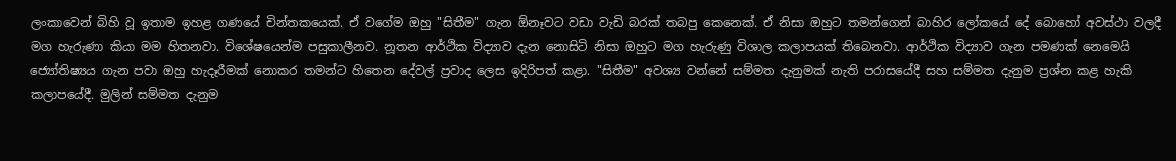ලංකාවෙන් බිහි වූ ඉතාම ඉහළ ගණයේ චින්තකයෙක්. ඒ වගේම ඔහු "සිතීම" ගැන ඕනෑවට වඩා වැඩි බරක් තබපු කෙනෙක්. ඒ නිසා ඔහුට තමන්ගෙන් බාහිර ලෝකයේ දේ බොහෝ අවස්ථා වලදී මග හැරුණා කියා මම හිතනවා. විශේෂයෙන්ම පසුකාලීනව. නූතන ආර්ථික විද්‍යාව දැන නොසිටි නිසා ඔහුට මග හැරුණු විශාල කලාපයක් තිබෙනවා. ආර්ථික විද්‍යාව ගැන පමණක් නෙමෙයි ජ්‍යෝතිෂ්‍යය ගැන පවා ඔහු හැදෑරීමක් නොකර තමන්ට හිතෙන දේවල් ප්‍රවාද ලෙස ඉදිරිපත් කළා. "සිතීම" අවශ්‍ය වන්නේ සම්මත දැනුමක් නැති පරාසයේදී සහ සම්මත දැනුම ප්‍රශ්න කළ හැකි කලාපයේදී. මුලින් සම්මත දැනුම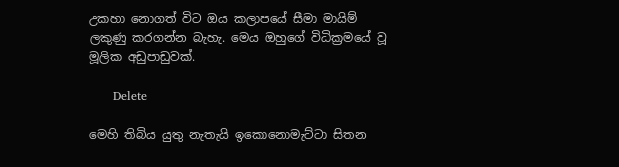උකහා නොගත් විට ඔය කලාපයේ සීමා මායිම් ලකුණු කරගන්න බැහැ. මෙය ඔහුගේ විධික්‍රමයේ වූ මූලික අඩුපාඩුවක්.

      Delete

මෙහි තිබිය යුතු නැතැයි ඉකොනොමැට්ටා සිතන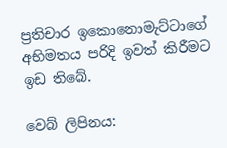ප්‍රතිචාර ඉකොනොමැට්ටාගේ අභිමතය පරිදි ඉවත් කිරීමට ඉඩ තිබේ.

වෙබ් ලිපිනය: